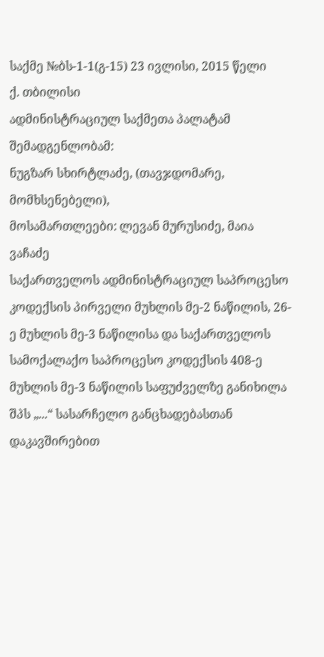საქმე №ბს-1-1(გ-15) 23 ივლისი, 2015 წელი
ქ. თბილისი
ადმინისტრაციულ საქმეთა პალატამ
შემადგენლობამ:
ნუგზარ სხირტლაძე, (თავჯდომარე, მომხსენებელი),
მოსამართლეები: ლევან მურუსიძე, მაია ვაჩაძე
საქართველოს ადმინისტრაციულ საპროცესო კოდექსის პირველი მუხლის მე-2 ნაწილის, 26-ე მუხლის მე-3 ნაწილისა და საქართველოს სამოქალაქო საპროცესო კოდექსის 408-ე მუხლის მე-3 ნაწილის საფუძველზე განიხილა შპს „...“ სასარჩელო განცხადებასთან დაკავშირებით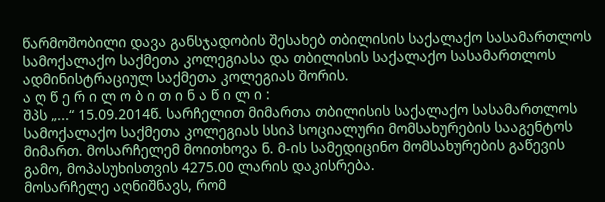წარმოშობილი დავა განსჯადობის შესახებ თბილისის საქალაქო სასამართლოს სამოქალაქო საქმეთა კოლეგიასა და თბილისის საქალაქო სასამართლოს ადმინისტრაციულ საქმეთა კოლეგიას შორის.
ა ღ წ ე რ ი ლ ო ბ ი თ ი ნ ა წ ი ლ ი :
შპს „...“ 15.09.2014წ. სარჩელით მიმართა თბილისის საქალაქო სასამართლოს სამოქალაქო საქმეთა კოლეგიას სსიპ სოციალური მომსახურების სააგენტოს მიმართ. მოსარჩელემ მოითხოვა ნ. მ-ის სამედიცინო მომსახურების გაწევის გამო, მოპასუხისთვის 4275.00 ლარის დაკისრება.
მოსარჩელე აღნიშნავს, რომ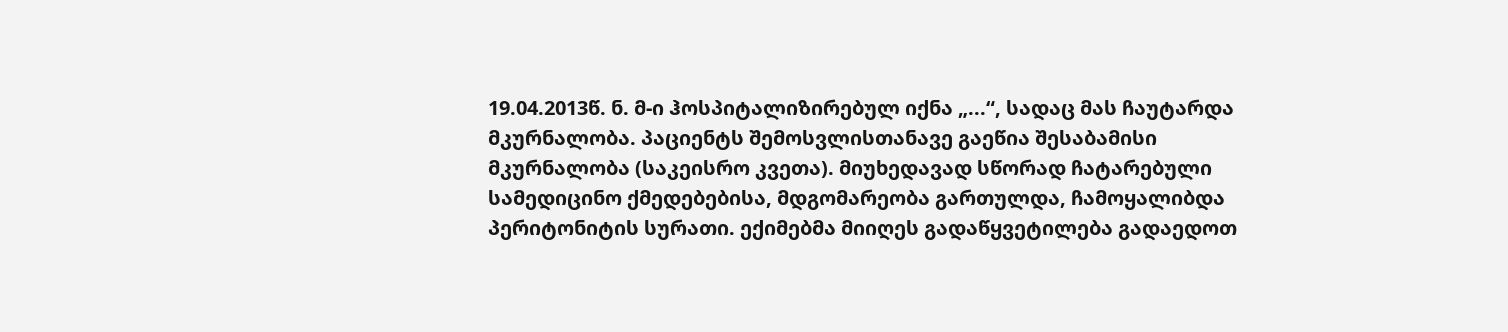19.04.2013წ. ნ. მ-ი ჰოსპიტალიზირებულ იქნა „...“, სადაც მას ჩაუტარდა მკურნალობა. პაციენტს შემოსვლისთანავე გაეწია შესაბამისი მკურნალობა (საკეისრო კვეთა). მიუხედავად სწორად ჩატარებული სამედიცინო ქმედებებისა, მდგომარეობა გართულდა, ჩამოყალიბდა პერიტონიტის სურათი. ექიმებმა მიიღეს გადაწყვეტილება გადაედოთ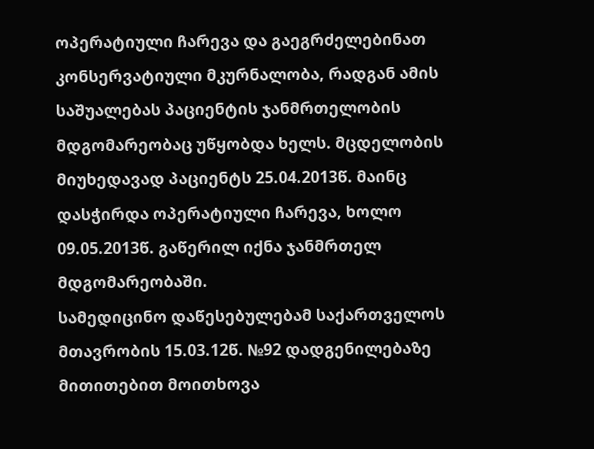ოპერატიული ჩარევა და გაეგრძელებინათ კონსერვატიული მკურნალობა, რადგან ამის საშუალებას პაციენტის ჯანმრთელობის მდგომარეობაც უწყობდა ხელს. მცდელობის მიუხედავად პაციენტს 25.04.2013წ. მაინც დასჭირდა ოპერატიული ჩარევა, ხოლო 09.05.2013წ. გაწერილ იქნა ჯანმრთელ მდგომარეობაში.
სამედიცინო დაწესებულებამ საქართველოს მთავრობის 15.03.12წ. №92 დადგენილებაზე მითითებით მოითხოვა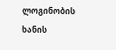ლოგინობის ხანის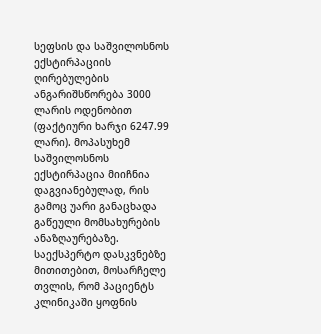სეფსის და საშვილოსნოს ექსტირპაციის ღირებულების ანგარიშსწორება 3000 ლარის ოდენობით (ფაქტიური ხარჯი 6247.99 ლარი). მოპასუხემ საშვილოსნოს ექსტირპაცია მიიჩნია დაგვიანებულად, რის გამოც უარი განაცხადა გაწეული მომსახურების ანაზღაურებაზე.
საექსპერტო დასკვნებზე მითითებით, მოსარჩელე თვლის, რომ პაციენტს კლინიკაში ყოფნის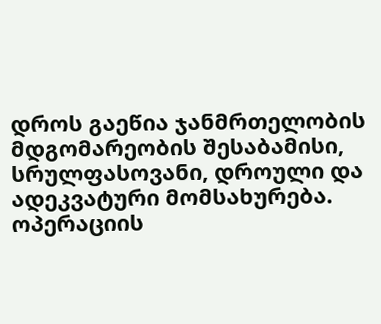დროს გაეწია ჯანმრთელობის მდგომარეობის შესაბამისი, სრულფასოვანი, დროული და ადეკვატური მომსახურება. ოპერაციის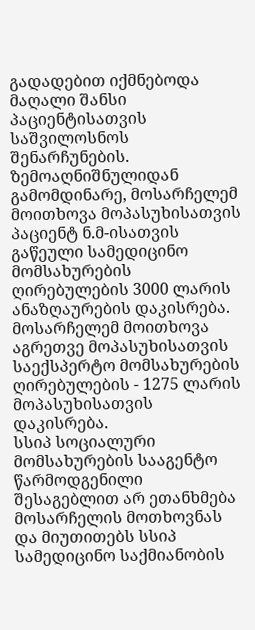გადადებით იქმნებოდა მაღალი შანსი პაციენტისათვის საშვილოსნოს შენარჩუნების.
ზემოაღნიშნულიდან გამომდინარე, მოსარჩელემ მოითხოვა მოპასუხისათვის პაციენტ ნ.მ-ისათვის გაწეული სამედიცინო მომსახურების ღირებულების 3000 ლარის ანაზღაურების დაკისრება. მოსარჩელემ მოითხოვა აგრეთვე მოპასუხისათვის საექსპერტო მომსახურების ღირებულების - 1275 ლარის მოპასუხისათვის დაკისრება.
სსიპ სოციალური მომსახურების სააგენტო წარმოდგენილი შესაგებლით არ ეთანხმება მოსარჩელის მოთხოვნას და მიუთითებს სსიპ სამედიცინო საქმიანობის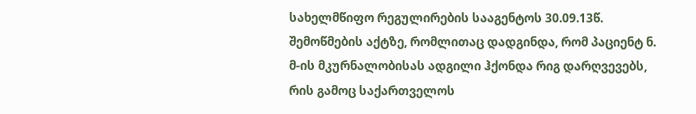სახელმწიფო რეგულირების სააგენტოს 30.09.13წ. შემოწმების აქტზე, რომლითაც დადგინდა, რომ პაციენტ ნ. მ-ის მკურნალობისას ადგილი ჰქონდა რიგ დარღვევებს, რის გამოც საქართველოს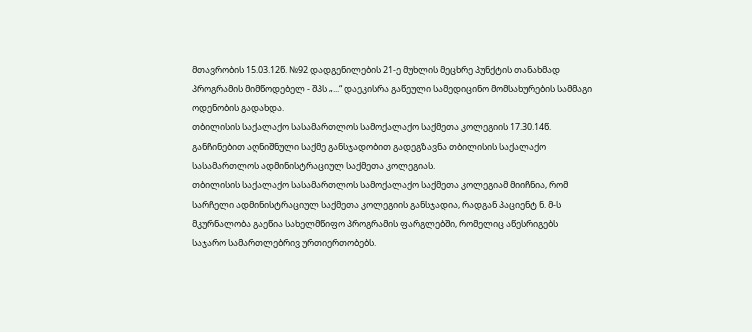მთავრობის 15.03.12წ. №92 დადგენილების 21-ე მუხლის მეცხრე პუნქტის თანახმად პროგრამის მიმწოდებელ - შპს „...“ დაეკისრა გაწეული სამედიცინო მომსახურების სამმაგი ოდენობის გადახდა.
თბილისის საქალაქო სასამართლოს სამოქალაქო საქმეთა კოლეგიის 17.30.14წ. განჩინებით აღნიშნული საქმე განსჯადობით გადეგზავნა თბილისის საქალაქო სასამართლოს ადმინისტრაციულ საქმეთა კოლეგიას.
თბილისის საქალაქო სასამართლოს სამოქალაქო საქმეთა კოლეგიამ მიიჩნია, რომ სარჩელი ადმინისტრაციულ საქმეთა კოლეგიის განსჯადია, რადგან პაციენტ ნ. მ-ს მკურნალობა გაეწია სახელმწიფო პროგრამის ფარგლებში, რომელიც აწესრიგებს საჯარო სამართლებრივ ურთიერთობებს.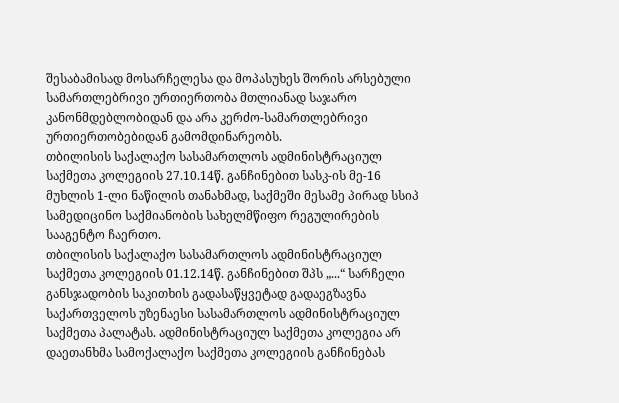შესაბამისად მოსარჩელესა და მოპასუხეს შორის არსებული სამართლებრივი ურთიერთობა მთლიანად საჯარო კანონმდებლობიდან და არა კერძო-სამართლებრივი ურთიერთობებიდან გამომდინარეობს.
თბილისის საქალაქო სასამართლოს ადმინისტრაციულ საქმეთა კოლეგიის 27.10.14წ. განჩინებით სასკ-ის მე-16 მუხლის 1-ლი ნაწილის თანახმად, საქმეში მესამე პირად სსიპ სამედიცინო საქმიანობის სახელმწიფო რეგულირების სააგენტო ჩაერთო.
თბილისის საქალაქო სასამართლოს ადმინისტრაციულ საქმეთა კოლეგიის 01.12.14წ. განჩინებით შპს „...“ სარჩელი განსჯადობის საკითხის გადასაწყვეტად გადაეგზავნა საქართველოს უზენაესი სასამართლოს ადმინისტრაციულ საქმეთა პალატას. ადმინისტრაციულ საქმეთა კოლეგია არ დაეთანხმა სამოქალაქო საქმეთა კოლეგიის განჩინებას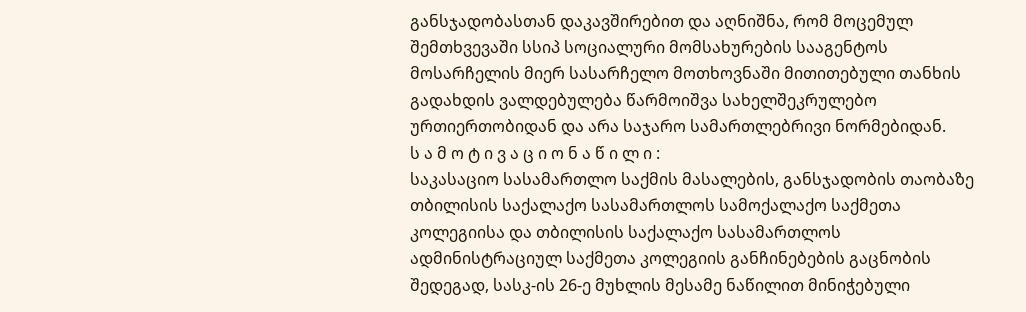განსჯადობასთან დაკავშირებით და აღნიშნა, რომ მოცემულ შემთხვევაში სსიპ სოციალური მომსახურების სააგენტოს მოსარჩელის მიერ სასარჩელო მოთხოვნაში მითითებული თანხის გადახდის ვალდებულება წარმოიშვა სახელშეკრულებო ურთიერთობიდან და არა საჯარო სამართლებრივი ნორმებიდან.
ს ა მ ო ტ ი ვ ა ც ი ო ნ ა წ ი ლ ი :
საკასაციო სასამართლო საქმის მასალების, განსჯადობის თაობაზე თბილისის საქალაქო სასამართლოს სამოქალაქო საქმეთა კოლეგიისა და თბილისის საქალაქო სასამართლოს ადმინისტრაციულ საქმეთა კოლეგიის განჩინებების გაცნობის შედეგად, სასკ-ის 26-ე მუხლის მესამე ნაწილით მინიჭებული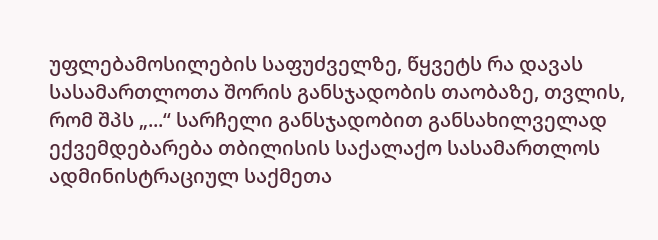უფლებამოსილების საფუძველზე, წყვეტს რა დავას სასამართლოთა შორის განსჯადობის თაობაზე, თვლის, რომ შპს „...“ სარჩელი განსჯადობით განსახილველად ექვემდებარება თბილისის საქალაქო სასამართლოს ადმინისტრაციულ საქმეთა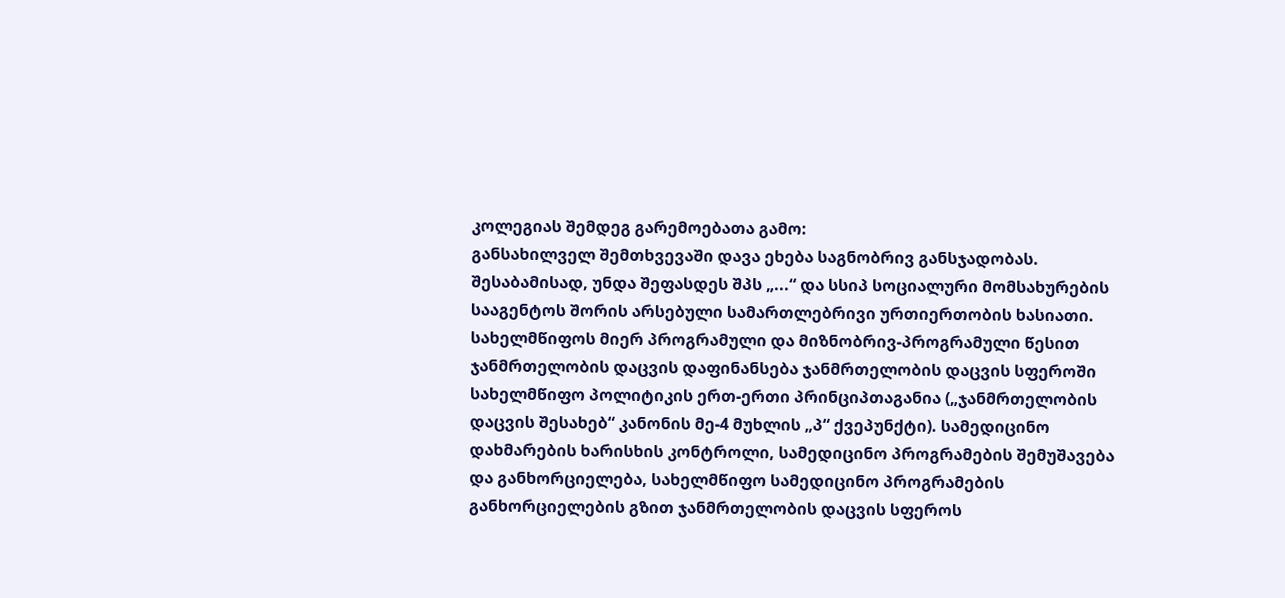კოლეგიას შემდეგ გარემოებათა გამო:
განსახილველ შემთხვევაში დავა ეხება საგნობრივ განსჯადობას. შესაბამისად, უნდა შეფასდეს შპს „...“ და სსიპ სოციალური მომსახურების სააგენტოს შორის არსებული სამართლებრივი ურთიერთობის ხასიათი.
სახელმწიფოს მიერ პროგრამული და მიზნობრივ-პროგრამული წესით ჯანმრთელობის დაცვის დაფინანსება ჯანმრთელობის დაცვის სფეროში სახელმწიფო პოლიტიკის ერთ-ერთი პრინციპთაგანია („ჯანმრთელობის დაცვის შესახებ“ კანონის მე-4 მუხლის „პ“ ქვეპუნქტი). სამედიცინო დახმარების ხარისხის კონტროლი, სამედიცინო პროგრამების შემუშავება და განხორციელება, სახელმწიფო სამედიცინო პროგრამების განხორციელების გზით ჯანმრთელობის დაცვის სფეროს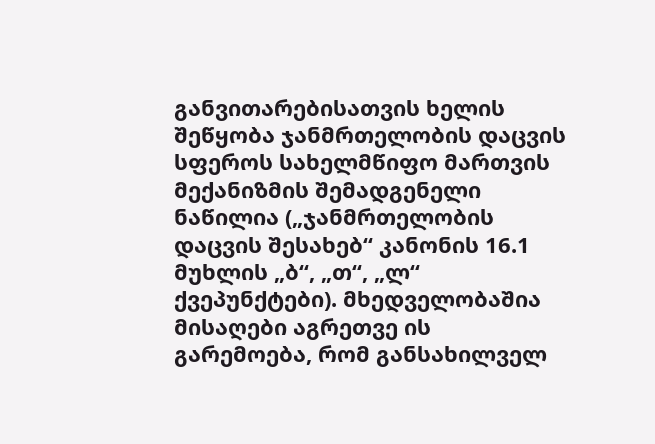განვითარებისათვის ხელის შეწყობა ჯანმრთელობის დაცვის სფეროს სახელმწიფო მართვის მექანიზმის შემადგენელი ნაწილია („ჯანმრთელობის დაცვის შესახებ“ კანონის 16.1 მუხლის „ბ“, „თ“, „ლ“ ქვეპუნქტები). მხედველობაშია მისაღები აგრეთვე ის გარემოება, რომ განსახილველ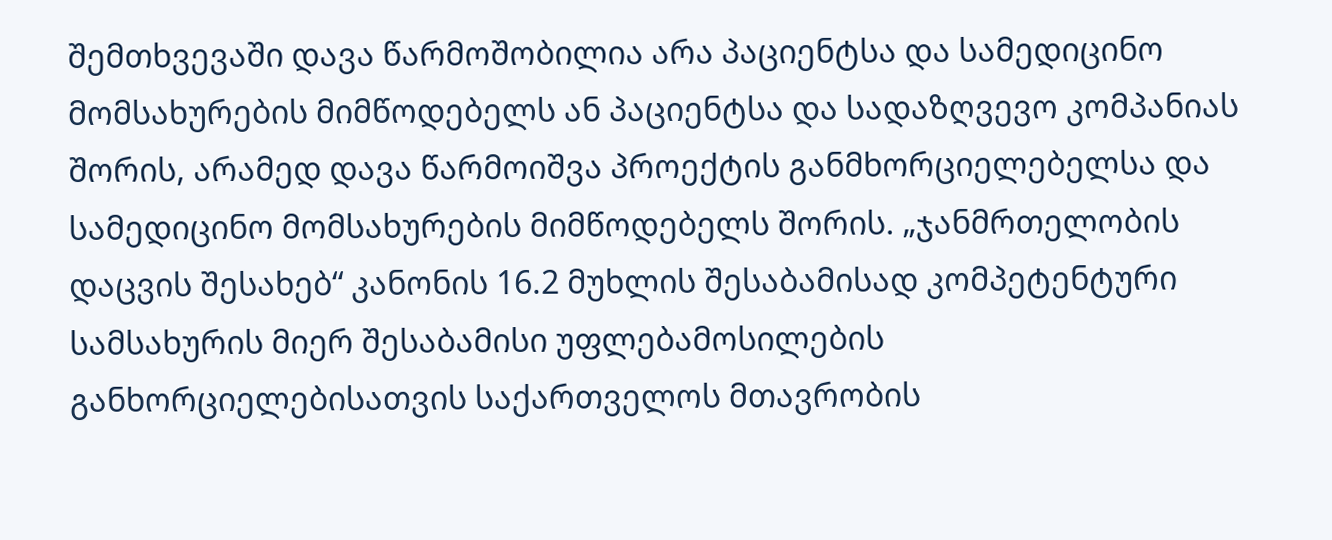შემთხვევაში დავა წარმოშობილია არა პაციენტსა და სამედიცინო მომსახურების მიმწოდებელს ან პაციენტსა და სადაზღვევო კომპანიას შორის, არამედ დავა წარმოიშვა პროექტის განმხორციელებელსა და სამედიცინო მომსახურების მიმწოდებელს შორის. „ჯანმრთელობის დაცვის შესახებ“ კანონის 16.2 მუხლის შესაბამისად კომპეტენტური სამსახურის მიერ შესაბამისი უფლებამოსილების განხორციელებისათვის საქართველოს მთავრობის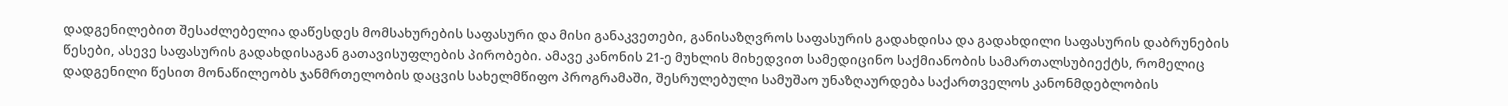დადგენილებით შესაძლებელია დაწესდეს მომსახურების საფასური და მისი განაკვეთები, განისაზღვროს საფასურის გადახდისა და გადახდილი საფასურის დაბრუნების წესები, ასევე საფასურის გადახდისაგან გათავისუფლების პირობები. ამავე კანონის 21-ე მუხლის მიხედვით სამედიცინო საქმიანობის სამართალსუბიექტს, რომელიც დადგენილი წესით მონაწილეობს ჯანმრთელობის დაცვის სახელმწიფო პროგრამაში, შესრულებული სამუშაო უნაზღაურდება საქართველოს კანონმდებლობის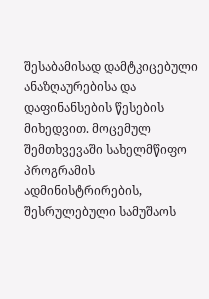შესაბამისად დამტკიცებული ანაზღაურებისა და დაფინანსების წესების მიხედვით. მოცემულ შემთხვევაში სახელმწიფო პროგრამის ადმინისტრირების, შესრულებული სამუშაოს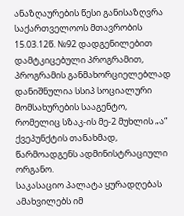ანაზღაურების წესი განისაზღვრა საქართველოოს მთავრობის 15.03.12წ. №92 დადგენილებით დამტკიცებული პროგრამით, პროგრამის განმახორციელებლად დანიშნულია სსიპ სოციალური მომსახურების სააგენტო, რომელიც სზაკ-ის მე-2 მუხლის „ა“ ქვეპუნქტის თანახმად, წარმოადგენს ადმინისტრაციული ორგანო.
საკასაციო პალატა ყურადღებას ამახვილებს იმ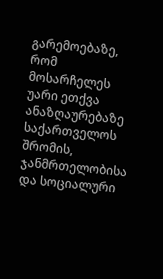გარემოებაზე, რომ მოსარჩელეს უარი ეთქვა ანაზღაურებაზე საქართველოს შრომის, ჯანმრთელობისა და სოციალური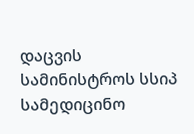დაცვის სამინისტროს სსიპ სამედიცინო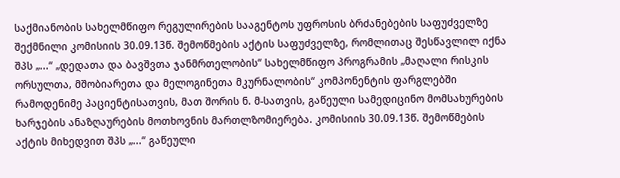საქმიანობის სახელმწიფო რეგულირების სააგენტოს უფროსის ბრძანებების საფუძველზე შექმნილი კომისიის 30.09.13წ. შემოწმების აქტის საფუძველზე, რომლითაც შესწავლილ იქნა შპს „...“ „დედათა და ბავშვთა ჯანმრთელობის“ სახელმწიფო პროგრამის „მაღალი რისკის ორსულთა, მშობიარეთა და მელოგინეთა მკურნალობის“ კომპონენტის ფარგლებში რამოდენიმე პაციენტისათვის, მათ შორის ნ. მ-სათვის, გაწეული სამედიცინო მომსახურების ხარჯების ანაზღაურების მოთხოვნის მართლზომიერება. კომისიის 30.09.13წ. შემოწმების აქტის მიხედვით შპს „...“ გაწეული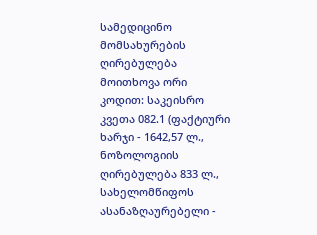სამედიცინო მომსახურების ღირებულება მოითხოვა ორი კოდით: საკეისრო კვეთა 082.1 (ფაქტიური ხარჯი - 1642,57 ლ., ნოზოლოგიის ღირებულება 833 ლ., სახელომწიფოს ასანაზღაურებელი -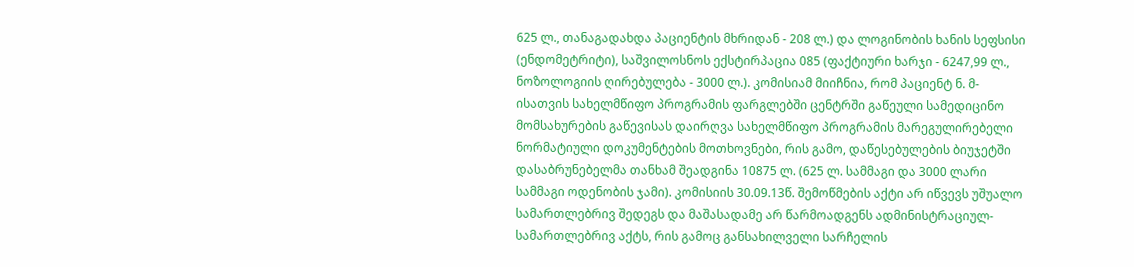625 ლ., თანაგადახდა პაციენტის მხრიდან - 208 ლ.) და ლოგინობის ხანის სეფსისი (ენდომეტრიტი), საშვილოსნოს ექსტირპაცია 085 (ფაქტიური ხარჯი - 6247,99 ლ., ნოზოლოგიის ღირებულება - 3000 ლ.). კომისიამ მიიჩნია, რომ პაციენტ ნ. მ-ისათვის სახელმწიფო პროგრამის ფარგლებში ცენტრში გაწეული სამედიცინო მომსახურების გაწევისას დაირღვა სახელმწიფო პროგრამის მარეგულირებელი ნორმატიული დოკუმენტების მოთხოვნები, რის გამო, დაწესებულების ბიუჯეტში დასაბრუნებელმა თანხამ შეადგინა 10875 ლ. (625 ლ. სამმაგი და 3000 ლარი სამმაგი ოდენობის ჯამი). კომისიის 30.09.13წ. შემოწმების აქტი არ იწვევს უშუალო სამართლებრივ შედეგს და მაშასადამე არ წარმოადგენს ადმინისტრაციულ-სამართლებრივ აქტს, რის გამოც განსახილველი სარჩელის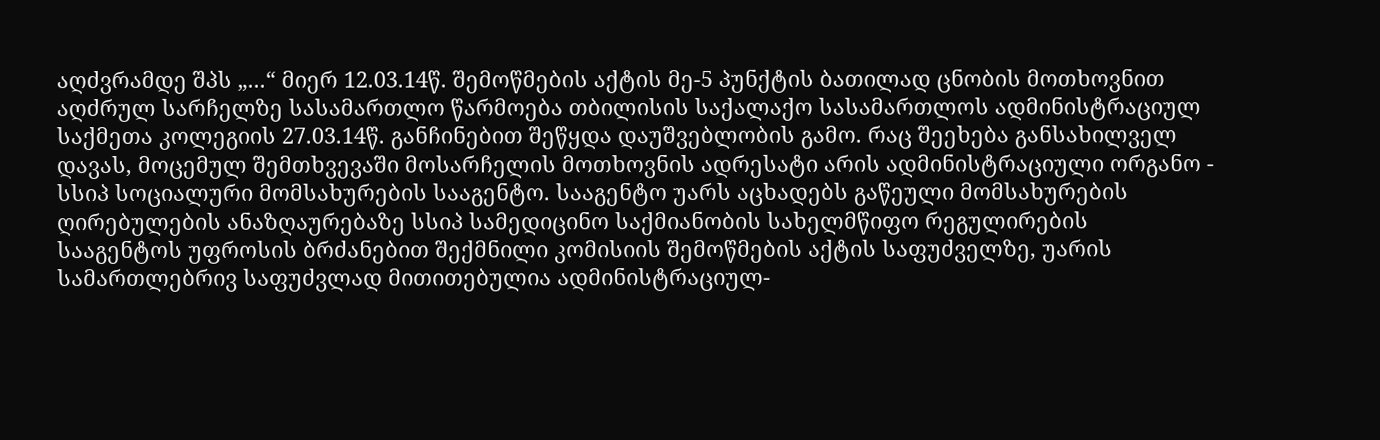აღძვრამდე შპს „...“ მიერ 12.03.14წ. შემოწმების აქტის მე-5 პუნქტის ბათილად ცნობის მოთხოვნით აღძრულ სარჩელზე სასამართლო წარმოება თბილისის საქალაქო სასამართლოს ადმინისტრაციულ საქმეთა კოლეგიის 27.03.14წ. განჩინებით შეწყდა დაუშვებლობის გამო. რაც შეეხება განსახილველ დავას, მოცემულ შემთხვევაში მოსარჩელის მოთხოვნის ადრესატი არის ადმინისტრაციული ორგანო - სსიპ სოციალური მომსახურების სააგენტო. სააგენტო უარს აცხადებს გაწეული მომსახურების ღირებულების ანაზღაურებაზე სსიპ სამედიცინო საქმიანობის სახელმწიფო რეგულირების სააგენტოს უფროსის ბრძანებით შექმნილი კომისიის შემოწმების აქტის საფუძველზე, უარის სამართლებრივ საფუძვლად მითითებულია ადმინისტრაციულ-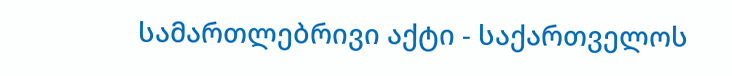სამართლებრივი აქტი - საქართველოს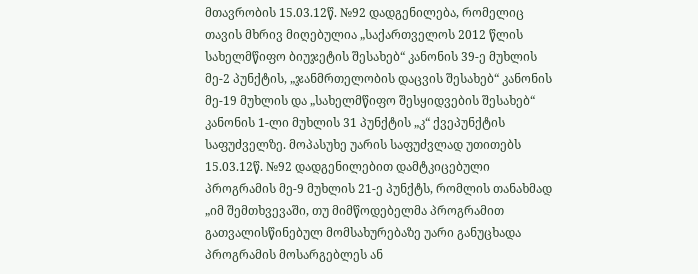მთავრობის 15.03.12წ. №92 დადგენილება, რომელიც თავის მხრივ მიღებულია „საქართველოს 2012 წლის სახელმწიფო ბიუჯეტის შესახებ“ კანონის 39-ე მუხლის მე-2 პუნქტის, „ჯანმრთელობის დაცვის შესახებ“ კანონის მე-19 მუხლის და „სახელმწიფო შესყიდვების შესახებ“ კანონის 1-ლი მუხლის 31 პუნქტის „კ“ ქვეპუნქტის საფუძველზე. მოპასუხე უარის საფუძვლად უთითებს 15.03.12წ. №92 დადგენილებით დამტკიცებული პროგრამის მე-9 მუხლის 21-ე პუნქტს, რომლის თანახმად „იმ შემთხვევაში, თუ მიმწოდებელმა პროგრამით გათვალისწინებულ მომსახურებაზე უარი განუცხადა პროგრამის მოსარგებლეს ან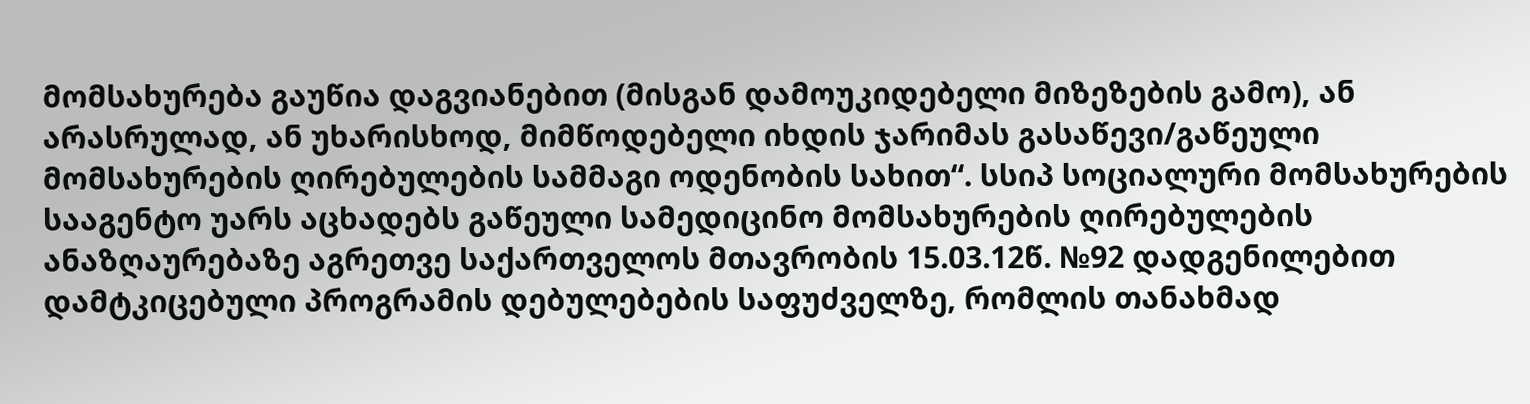მომსახურება გაუწია დაგვიანებით (მისგან დამოუკიდებელი მიზეზების გამო), ან არასრულად, ან უხარისხოდ, მიმწოდებელი იხდის ჯარიმას გასაწევი/გაწეული მომსახურების ღირებულების სამმაგი ოდენობის სახით“. სსიპ სოციალური მომსახურების სააგენტო უარს აცხადებს გაწეული სამედიცინო მომსახურების ღირებულების ანაზღაურებაზე აგრეთვე საქართველოს მთავრობის 15.03.12წ. №92 დადგენილებით დამტკიცებული პროგრამის დებულებების საფუძველზე, რომლის თანახმად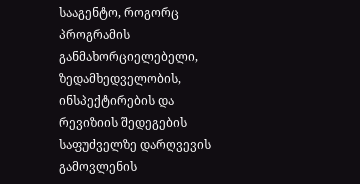სააგენტო, როგორც პროგრამის განმახორციელებელი, ზედამხედველობის, ინსპექტირების და რევიზიის შედეგების საფუძველზე დარღვევის გამოვლენის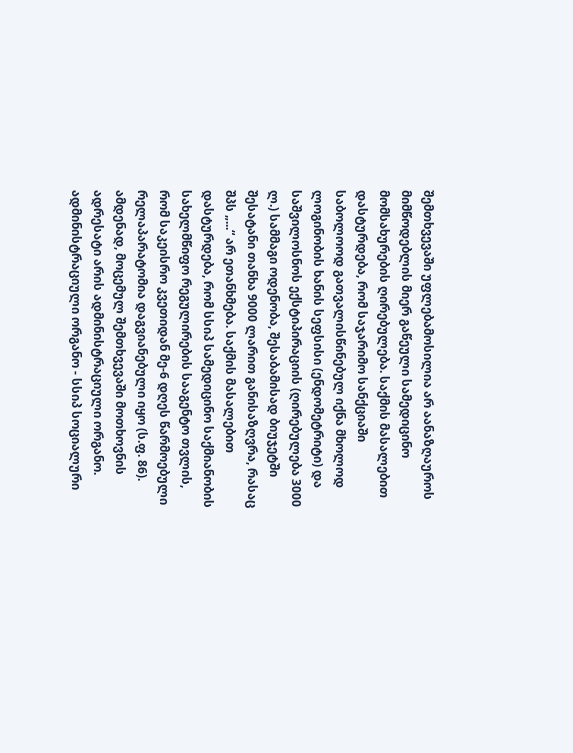შემთხვევაში უფლებამოსილია არ აანაზღაუროს მიმწოდებლის მიერ გაწეული სამედიცინო მომსახურების ღირებულება. საქმის მასალებით დასტურდება, რომ საჯარიმო სანქციაში საბოლოოდ გათვალისწინებულ იქნა მხოლოდ ლოგინობის ხანის სეფსისი (ენდომეტრიტი) და საშვილოსნოს ექსტიპირაციის (ღირებულება 3000 ლ.) სამმაგი ოდენობა, შესაბამისად ბიუჯეტში შესატანი თანხა 9000 ლარით განისაზღვრა, რასაც შპს „...“ არ ეთანხმება. საქმის მასალებით დასტურდება, რომ სსიპ სამედიცინო საქმიანობის სახელმწიფო რეგულირების სააგენტო თვლის, რომ საკეისრო კვეთიდან მე-6 დღეს წარმოებული რელაპარატომია დაგვიანებული იყო (ს.ფ. 86).
ამდენად, მოცემულ შემთხვევაში მოთხოვნის ადრესატი არის ადმინისტრაციული ორგანო. ადმინისტრაციული ორგანო - სსიპ სოციალური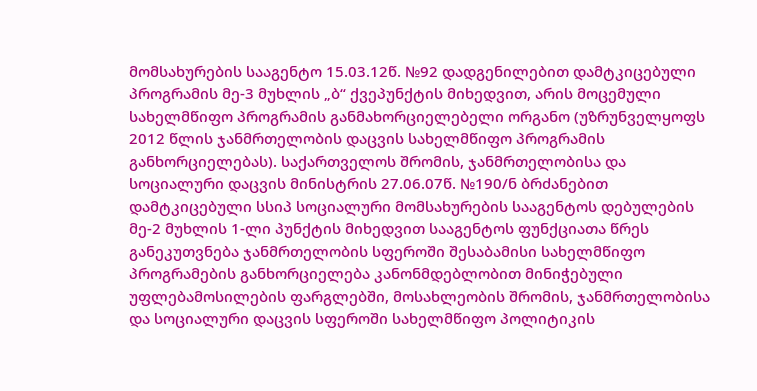მომსახურების სააგენტო 15.03.12წ. №92 დადგენილებით დამტკიცებული პროგრამის მე-3 მუხლის „ბ“ ქვეპუნქტის მიხედვით, არის მოცემული სახელმწიფო პროგრამის განმახორციელებელი ორგანო (უზრუნველყოფს 2012 წლის ჯანმრთელობის დაცვის სახელმწიფო პროგრამის განხორციელებას). საქართველოს შრომის, ჯანმრთელობისა და სოციალური დაცვის მინისტრის 27.06.07წ. №190/ნ ბრძანებით დამტკიცებული სსიპ სოციალური მომსახურების სააგენტოს დებულების მე-2 მუხლის 1-ლი პუნქტის მიხედვით სააგენტოს ფუნქციათა წრეს განეკუთვნება ჯანმრთელობის სფეროში შესაბამისი სახელმწიფო პროგრამების განხორციელება კანონმდებლობით მინიჭებული უფლებამოსილების ფარგლებში, მოსახლეობის შრომის, ჯანმრთელობისა და სოციალური დაცვის სფეროში სახელმწიფო პოლიტიკის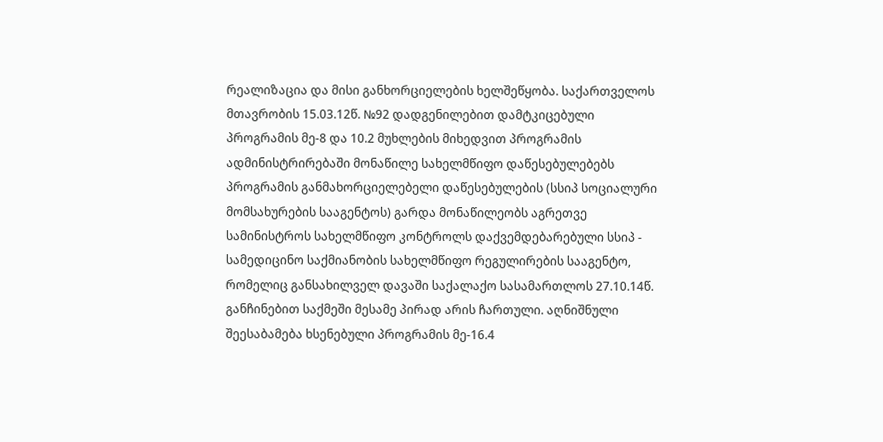რეალიზაცია და მისი განხორციელების ხელშეწყობა. საქართველოს მთავრობის 15.03.12წ. №92 დადგენილებით დამტკიცებული პროგრამის მე-8 და 10.2 მუხლების მიხედვით პროგრამის ადმინისტრირებაში მონაწილე სახელმწიფო დაწესებულებებს პროგრამის განმახორციელებელი დაწესებულების (სსიპ სოციალური მომსახურების სააგენტოს) გარდა მონაწილეობს აგრეთვე სამინისტროს სახელმწიფო კონტროლს დაქვემდებარებული სსიპ - სამედიცინო საქმიანობის სახელმწიფო რეგულირების სააგენტო, რომელიც განსახილველ დავაში საქალაქო სასამართლოს 27.10.14წ. განჩინებით საქმეში მესამე პირად არის ჩართული. აღნიშნული შეესაბამება ხსენებული პროგრამის მე-16.4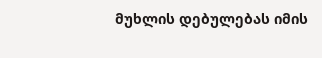მუხლის დებულებას იმის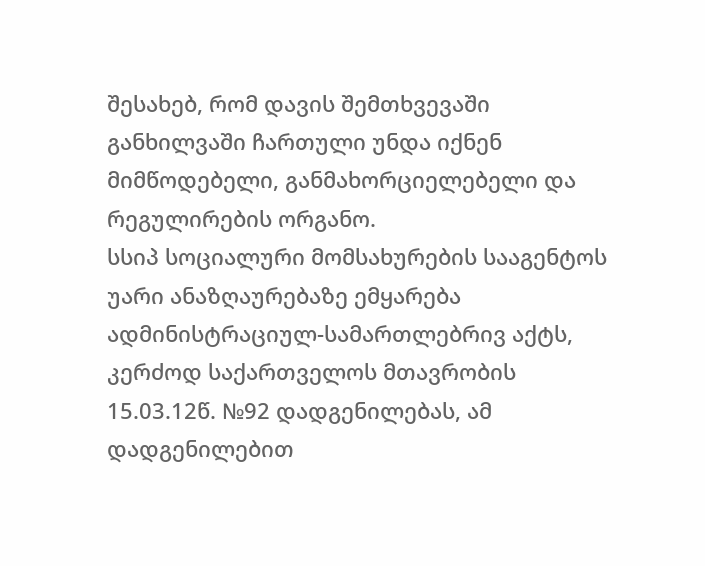შესახებ, რომ დავის შემთხვევაში განხილვაში ჩართული უნდა იქნენ მიმწოდებელი, განმახორციელებელი და რეგულირების ორგანო.
სსიპ სოციალური მომსახურების სააგენტოს უარი ანაზღაურებაზე ემყარება ადმინისტრაციულ-სამართლებრივ აქტს, კერძოდ საქართველოს მთავრობის 15.03.12წ. №92 დადგენილებას, ამ დადგენილებით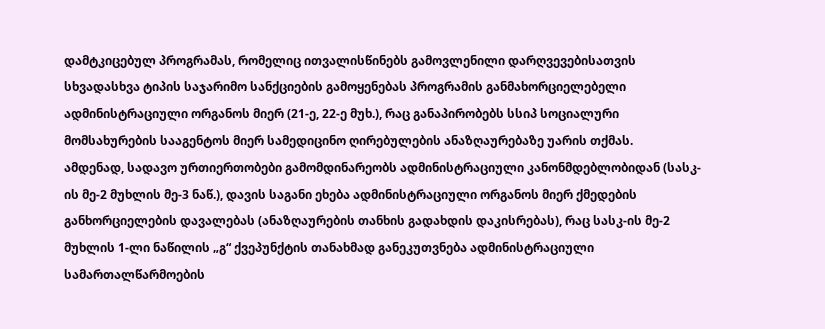დამტკიცებულ პროგრამას, რომელიც ითვალისწინებს გამოვლენილი დარღვევებისათვის სხვადასხვა ტიპის საჯარიმო სანქციების გამოყენებას პროგრამის განმახორციელებელი ადმინისტრაციული ორგანოს მიერ (21-ე, 22-ე მუხ.), რაც განაპირობებს სსიპ სოციალური მომსახურების სააგენტოს მიერ სამედიცინო ღირებულების ანაზღაურებაზე უარის თქმას.
ამდენად, სადავო ურთიერთობები გამომდინარეობს ადმინისტრაციული კანონმდებლობიდან (სასკ-ის მე-2 მუხლის მე-3 ნაწ.), დავის საგანი ეხება ადმინისტრაციული ორგანოს მიერ ქმედების განხორციელების დავალებას (ანაზღაურების თანხის გადახდის დაკისრებას), რაც სასკ-ის მე-2 მუხლის 1-ლი ნაწილის „გ“ ქვეპუნქტის თანახმად განეკუთვნება ადმინისტრაციული სამართალწარმოების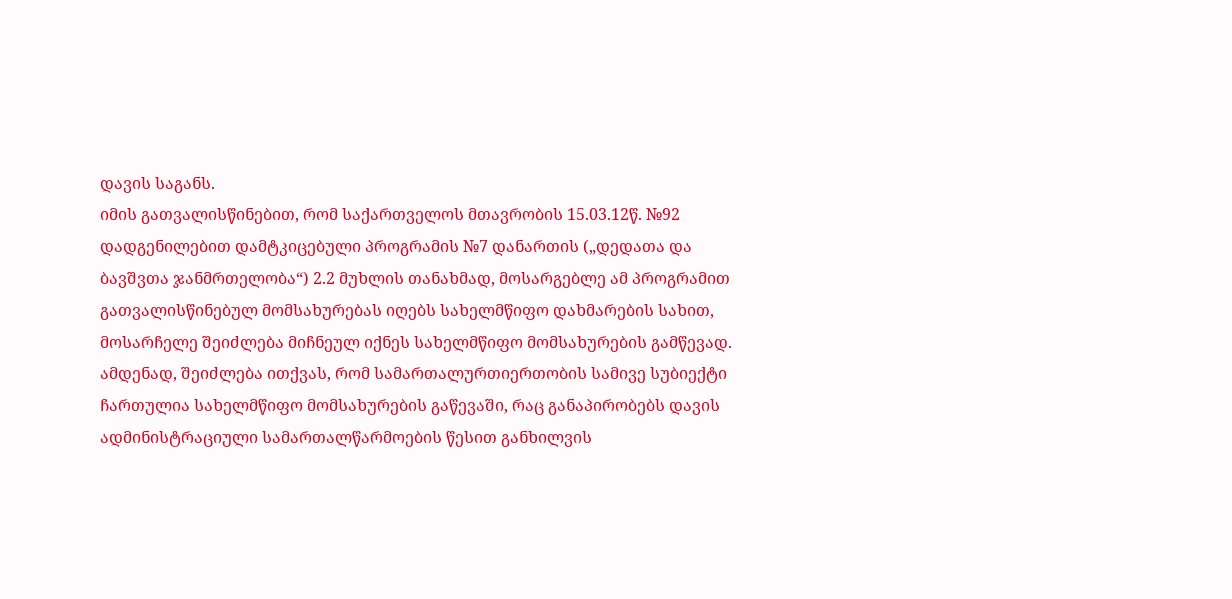დავის საგანს.
იმის გათვალისწინებით, რომ საქართველოს მთავრობის 15.03.12წ. №92 დადგენილებით დამტკიცებული პროგრამის №7 დანართის („დედათა და ბავშვთა ჯანმრთელობა“) 2.2 მუხლის თანახმად, მოსარგებლე ამ პროგრამით გათვალისწინებულ მომსახურებას იღებს სახელმწიფო დახმარების სახით, მოსარჩელე შეიძლება მიჩნეულ იქნეს სახელმწიფო მომსახურების გამწევად. ამდენად, შეიძლება ითქვას, რომ სამართალურთიერთობის სამივე სუბიექტი ჩართულია სახელმწიფო მომსახურების გაწევაში, რაც განაპირობებს დავის ადმინისტრაციული სამართალწარმოების წესით განხილვის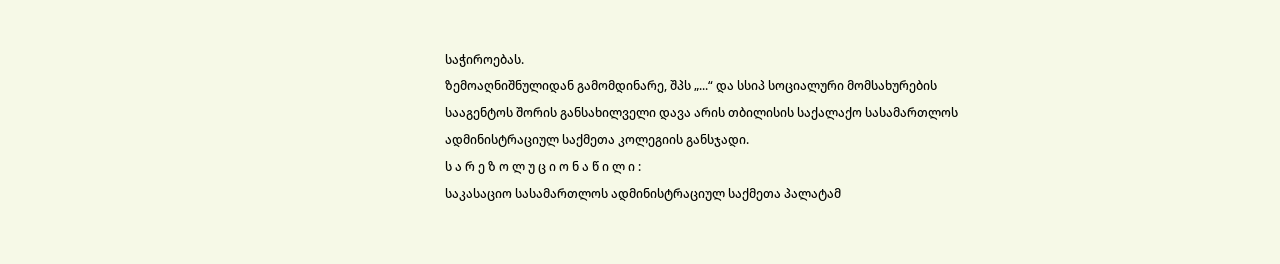საჭიროებას.
ზემოაღნიშნულიდან გამომდინარე, შპს „...“ და სსიპ სოციალური მომსახურების სააგენტოს შორის განსახილველი დავა არის თბილისის საქალაქო სასამართლოს ადმინისტრაციულ საქმეთა კოლეგიის განსჯადი.
ს ა რ ე ზ ო ლ უ ც ი ო ნ ა წ ი ლ ი :
საკასაციო სასამართლოს ადმინისტრაციულ საქმეთა პალატამ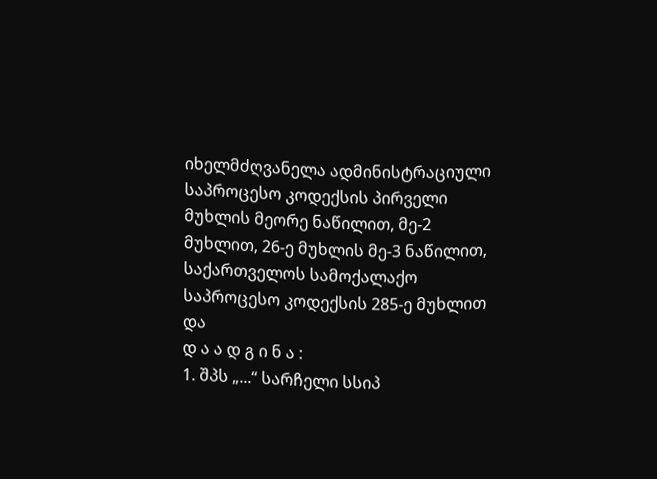იხელმძღვანელა ადმინისტრაციული საპროცესო კოდექსის პირველი მუხლის მეორე ნაწილით, მე-2 მუხლით, 26-ე მუხლის მე-3 ნაწილით, საქართველოს სამოქალაქო საპროცესო კოდექსის 285-ე მუხლით და
დ ა ა დ გ ი ნ ა :
1. შპს „...“ სარჩელი სსიპ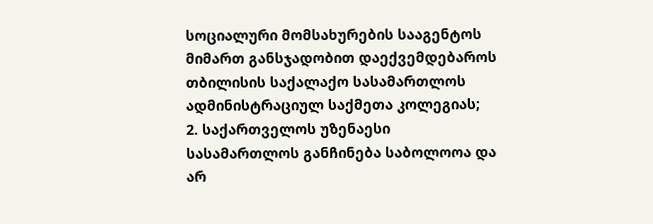სოციალური მომსახურების სააგენტოს მიმართ განსჯადობით დაექვემდებაროს თბილისის საქალაქო სასამართლოს ადმინისტრაციულ საქმეთა კოლეგიას;
2. საქართველოს უზენაესი სასამართლოს განჩინება საბოლოოა და არ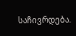საჩივრდება.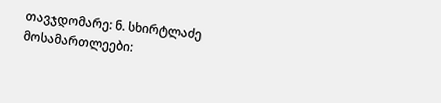თავჯდომარე: ნ. სხირტლაძე
მოსამართლეები: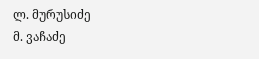ლ. მურუსიძე
მ. ვაჩაძე